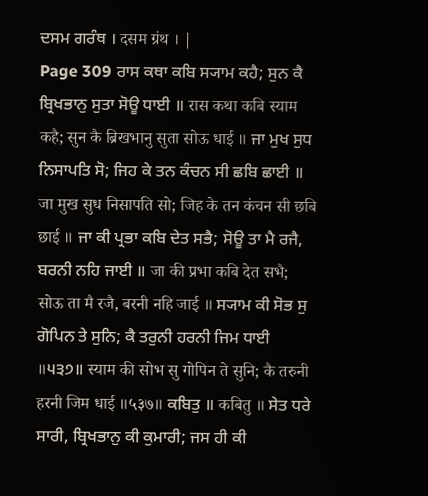ਦਸਮ ਗਰੰਥ । दसम ग्रंथ । |
Page 309 ਰਾਸ ਕਥਾ ਕਬਿ ਸ੍ਯਾਮ ਕਹੈ; ਸੁਨ ਕੈ ਬ੍ਰਿਖਭਾਨੁ ਸੁਤਾ ਸੋਊ ਧਾਈ ॥ रास कथा कबि स्याम कहै; सुन कै ब्रिखभानु सुता सोऊ धाई ॥ ਜਾ ਮੁਖ ਸੁਧ ਨਿਸਾਪਤਿ ਸੋ; ਜਿਹ ਕੇ ਤਨ ਕੰਚਨ ਸੀ ਛਬਿ ਛਾਈ ॥ जा मुख सुध निसापति सो; जिह के तन कंचन सी छबि छाई ॥ ਜਾ ਕੀ ਪ੍ਰਭਾ ਕਬਿ ਦੇਤ ਸਭੈ; ਸੋਊ ਤਾ ਮੈ ਰਜੈ, ਬਰਨੀ ਨਹਿ ਜਾਈ ॥ जा की प्रभा कबि देत सभै; सोऊ ता मै रजै, बरनी नहि जाई ॥ ਸ੍ਯਾਮ ਕੀ ਸੋਭ ਸੁ ਗੋਪਿਨ ਤੇ ਸੁਨਿ; ਕੈ ਤਰੁਨੀ ਹਰਨੀ ਜਿਮ ਧਾਈ ॥੫੩੭॥ स्याम की सोभ सु गोपिन ते सुनि; कै तरुनी हरनी जिम धाई ॥५३७॥ ਕਬਿਤੁ ॥ कबितु ॥ ਸੇਤ ਧਰੇ ਸਾਰੀ, ਬ੍ਰਿਖਭਾਨੁ ਕੀ ਕੁਮਾਰੀ; ਜਸ ਹੀ ਕੀ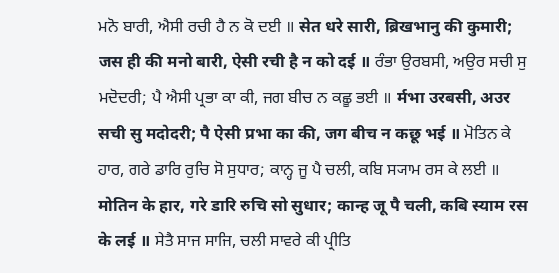ਮਨੋ ਬਾਰੀ, ਐਸੀ ਰਚੀ ਹੈ ਨ ਕੋ ਦਈ ॥ सेत धरे सारी, ब्रिखभानु की कुमारी; जस ही की मनो बारी, ऐसी रची है न को दई ॥ ਰੰਭਾ ਉਰਬਸੀ, ਅਉਰ ਸਚੀ ਸੁ ਮਦੋਦਰੀ; ਪੈ ਐਸੀ ਪ੍ਰਭਾ ਕਾ ਕੀ, ਜਗ ਬੀਚ ਨ ਕਛੂ ਭਈ ॥ र्मभा उरबसी, अउर सची सु मदोदरी; पै ऐसी प्रभा का की, जग बीच न कछू भई ॥ ਮੋਤਿਨ ਕੇ ਹਾਰ, ਗਰੇ ਡਾਰਿ ਰੁਚਿ ਸੋ ਸੁਧਾਰ; ਕਾਨ੍ਹ ਜੂ ਪੈ ਚਲੀ, ਕਬਿ ਸ੍ਯਾਮ ਰਸ ਕੇ ਲਈ ॥ मोतिन के हार, गरे डारि रुचि सो सुधार; कान्ह जू पै चली, कबि स्याम रस के लई ॥ ਸੇਤੈ ਸਾਜ ਸਾਜਿ, ਚਲੀ ਸਾਵਰੇ ਕੀ ਪ੍ਰੀਤਿ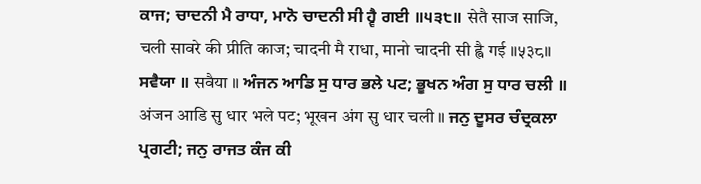ਕਾਜ; ਚਾਦਨੀ ਮੈ ਰਾਧਾ, ਮਾਨੋ ਚਾਦਨੀ ਸੀ ਹ੍ਵੈ ਗਈ ॥੫੩੮॥ सेतै साज साजि, चली सावरे की प्रीति काज; चादनी मै राधा, मानो चादनी सी ह्वै गई ॥५३८॥ ਸਵੈਯਾ ॥ सवैया ॥ ਅੰਜਨ ਆਡਿ ਸੁ ਧਾਰ ਭਲੇ ਪਟ; ਭੂਖਨ ਅੰਗ ਸੁ ਧਾਰ ਚਲੀ ॥ अंजन आडि सु धार भले पट; भूखन अंग सु धार चली ॥ ਜਨੁ ਦੂਸਰ ਚੰਦ੍ਰਕਲਾ ਪ੍ਰਗਟੀ; ਜਨੁ ਰਾਜਤ ਕੰਜ ਕੀ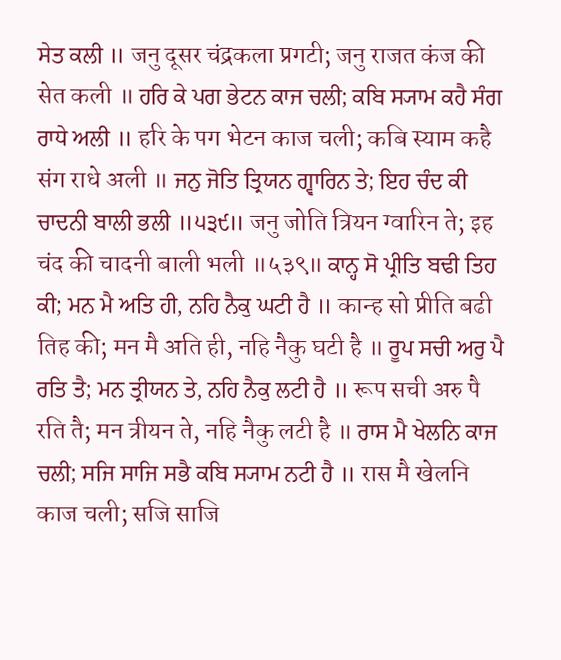ਸੇਤ ਕਲੀ ॥ जनु दूसर चंद्रकला प्रगटी; जनु राजत कंज की सेत कली ॥ ਹਰਿ ਕੇ ਪਗ ਭੇਟਨ ਕਾਜ ਚਲੀ; ਕਬਿ ਸ੍ਯਾਮ ਕਹੈ ਸੰਗ ਰਾਧੇ ਅਲੀ ॥ हरि के पग भेटन काज चली; कबि स्याम कहै संग राधे अली ॥ ਜਨੁ ਜੋਤਿ ਤ੍ਰਿਯਨ ਗ੍ਵਾਰਿਨ ਤੇ; ਇਹ ਚੰਦ ਕੀ ਚਾਦਨੀ ਬਾਲੀ ਭਲੀ ॥੫੩੯॥ जनु जोति त्रियन ग्वारिन ते; इह चंद की चादनी बाली भली ॥५३९॥ ਕਾਨ੍ਹ ਸੋ ਪ੍ਰੀਤਿ ਬਢੀ ਤਿਹ ਕੀ; ਮਨ ਮੈ ਅਤਿ ਹੀ, ਨਹਿ ਨੈਕੁ ਘਟੀ ਹੈ ॥ कान्ह सो प्रीति बढी तिह की; मन मै अति ही, नहि नैकु घटी है ॥ ਰੂਪ ਸਚੀ ਅਰੁ ਪੈ ਰਤਿ ਤੈ; ਮਨ ਤ੍ਰੀਯਨ ਤੇ, ਨਹਿ ਨੈਕੁ ਲਟੀ ਹੈ ॥ रूप सची अरु पै रति तै; मन त्रीयन ते, नहि नैकु लटी है ॥ ਰਾਸ ਮੈ ਖੇਲਨਿ ਕਾਜ ਚਲੀ; ਸਜਿ ਸਾਜਿ ਸਭੈ ਕਬਿ ਸ੍ਯਾਮ ਨਟੀ ਹੈ ॥ रास मै खेलनि काज चली; सजि साजि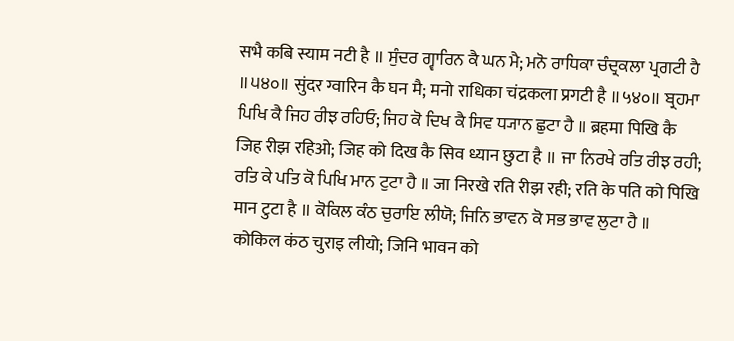सभै कबि स्याम नटी है ॥ ਸੁੰਦਰ ਗ੍ਵਾਰਿਨ ਕੈ ਘਨ ਮੈ; ਮਨੋ ਰਾਧਿਕਾ ਚੰਦ੍ਰਕਲਾ ਪ੍ਰਗਟੀ ਹੈ ॥੫੪੦॥ सुंदर ग्वारिन कै घन मै; मनो राधिका चंद्रकला प्रगटी है ॥५४०॥ ਬ੍ਰਹਮਾ ਪਿਖਿ ਕੈ ਜਿਹ ਰੀਝ ਰਹਿਓ; ਜਿਹ ਕੋ ਦਿਖ ਕੈ ਸਿਵ ਧ੍ਯਾਨ ਛੁਟਾ ਹੈ ॥ ब्रहमा पिखि कै जिह रीझ रहिओ; जिह को दिख कै सिव ध्यान छुटा है ॥ ਜਾ ਨਿਰਖੇ ਰਤਿ ਰੀਝ ਰਹੀ; ਰਤਿ ਕੇ ਪਤਿ ਕੋ ਪਿਖਿ ਮਾਨ ਟੁਟਾ ਹੈ ॥ जा निरखे रति रीझ रही; रति के पति को पिखि मान टुटा है ॥ ਕੋਕਿਲ ਕੰਠ ਚੁਰਾਇ ਲੀਯੋ; ਜਿਨਿ ਭਾਵਨ ਕੋ ਸਭ ਭਾਵ ਲੁਟਾ ਹੈ ॥ कोकिल कंठ चुराइ लीयो; जिनि भावन को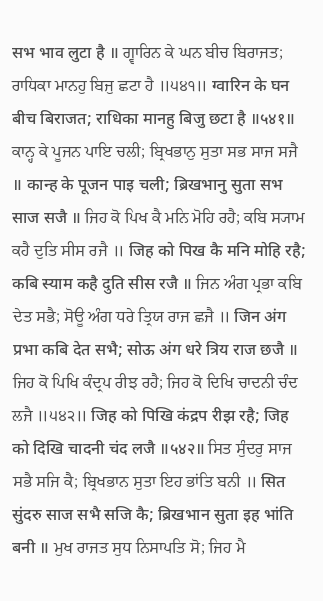सभ भाव लुटा है ॥ ਗ੍ਵਾਰਿਨ ਕੇ ਘਨ ਬੀਚ ਬਿਰਾਜਤ; ਰਾਧਿਕਾ ਮਾਨਹੁ ਬਿਜੁ ਛਟਾ ਹੈ ॥੫੪੧॥ ग्वारिन के घन बीच बिराजत; राधिका मानहु बिजु छटा है ॥५४१॥ ਕਾਨ੍ਹ ਕੇ ਪੂਜਨ ਪਾਇ ਚਲੀ; ਬ੍ਰਿਖਭਾਨੁ ਸੁਤਾ ਸਭ ਸਾਜ ਸਜੈ ॥ कान्ह के पूजन पाइ चली; ब्रिखभानु सुता सभ साज सजै ॥ ਜਿਹ ਕੋ ਪਿਖ ਕੈ ਮਨਿ ਮੋਹਿ ਰਹੈ; ਕਬਿ ਸ੍ਯਾਮ ਕਹੈ ਦੁਤਿ ਸੀਸ ਰਜੈ ॥ जिह को पिख कै मनि मोहि रहै; कबि स्याम कहै दुति सीस रजै ॥ ਜਿਨ ਅੰਗ ਪ੍ਰਭਾ ਕਬਿ ਦੇਤ ਸਭੈ; ਸੋਊ ਅੰਗ ਧਰੇ ਤ੍ਰਿਯ ਰਾਜ ਛਜੈ ॥ जिन अंग प्रभा कबि देत सभै; सोऊ अंग धरे त्रिय राज छजै ॥ ਜਿਹ ਕੋ ਪਿਖਿ ਕੰਦ੍ਰਪ ਰੀਝ ਰਹੈ; ਜਿਹ ਕੋ ਦਿਖਿ ਚਾਦਨੀ ਚੰਦ ਲਜੈ ॥੫੪੨॥ जिह को पिखि कंद्रप रीझ रहै; जिह को दिखि चादनी चंद लजै ॥५४२॥ ਸਿਤ ਸੁੰਦਰੁ ਸਾਜ ਸਭੈ ਸਜਿ ਕੈ; ਬ੍ਰਿਖਭਾਨ ਸੁਤਾ ਇਹ ਭਾਂਤਿ ਬਨੀ ॥ सित सुंदरु साज सभै सजि कै; ब्रिखभान सुता इह भांति बनी ॥ ਮੁਖ ਰਾਜਤ ਸੁਧ ਨਿਸਾਪਤਿ ਸੋ; ਜਿਹ ਮੈ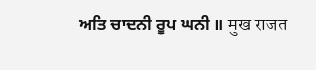ਅਤਿ ਚਾਦਨੀ ਰੂਪ ਘਨੀ ॥ मुख राजत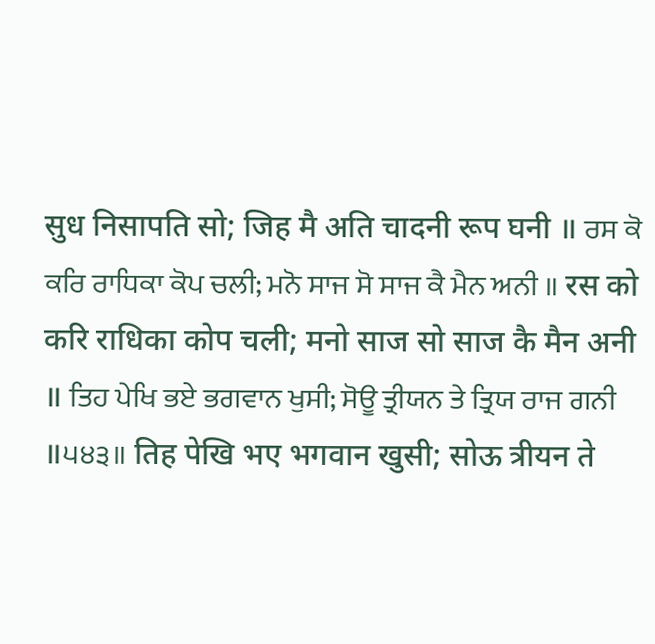सुध निसापति सो; जिह मै अति चादनी रूप घनी ॥ ਰਸ ਕੋ ਕਰਿ ਰਾਧਿਕਾ ਕੋਪ ਚਲੀ; ਮਨੋ ਸਾਜ ਸੋ ਸਾਜ ਕੈ ਮੈਨ ਅਨੀ ॥ रस को करि राधिका कोप चली; मनो साज सो साज कै मैन अनी ॥ ਤਿਹ ਪੇਖਿ ਭਏ ਭਗਵਾਨ ਖੁਸੀ; ਸੋਊ ਤ੍ਰੀਯਨ ਤੇ ਤ੍ਰਿਯ ਰਾਜ ਗਨੀ ॥੫੪੩॥ तिह पेखि भए भगवान खुसी; सोऊ त्रीयन ते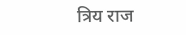त्रिय राज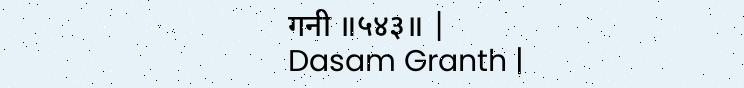गनी ॥५४३॥ |
Dasam Granth |